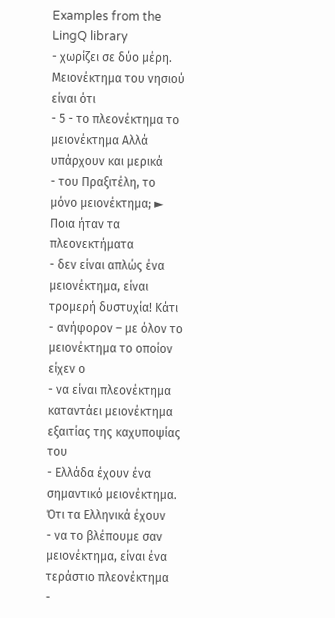Examples from the LingQ library
- χωρίζει σε δύο μέρη. Μειονέκτημα του νησιού είναι ότι
- 5 - το πλεονέκτημα το μειονέκτημα Αλλά υπάρχουν και μερικά
- του Πραξιτέλη, το μόνο μειονέκτημα; ► Ποια ήταν τα πλεονεκτήματα
- δεν είναι απλώς ένα μειονέκτημα, είναι τρομερή δυστυχία! Κάτι
- ανήφορον – με όλον το μειονέκτημα το οποίον είχεν ο
- να είναι πλεονέκτημα καταντάει μειονέκτημα εξαιτίας της καχυποψίας του
- Ελλάδα έχουν ένα σημαντικό μειονέκτημα. Ότι τα Ελληνικά έχουν
- να το βλέπουμε σαν μειονέκτημα, είναι ένα τεράστιο πλεονέκτημα
-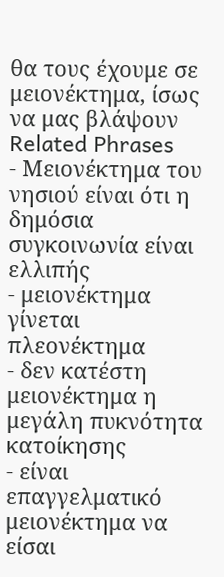θα τους έχουμε σε μειονέκτημα, ίσως να μας βλάψουν
Related Phrases
- Μειονέκτημα του νησιού είναι ότι η δημόσια συγκοινωνία είναι ελλιπής
- μειονέκτημα γίνεται πλεονέκτημα
- δεν κατέστη μειονέκτημα η μεγάλη πυκνότητα κατοίκησης
- είναι επαγγελματικό μειονέκτημα να είσαι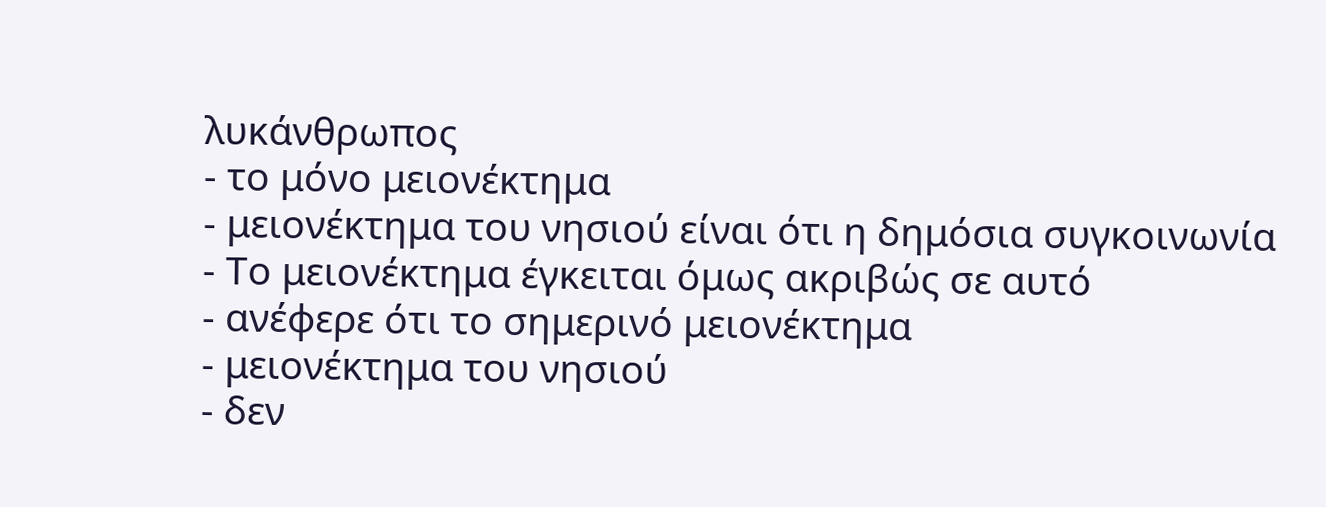λυκάνθρωπος
- το μόνο μειονέκτημα
- μειονέκτημα του νησιού είναι ότι η δημόσια συγκοινωνία
- Το μειονέκτημα έγκειται όμως ακριβώς σε αυτό
- ανέφερε ότι το σημερινό μειονέκτημα
- μειονέκτημα του νησιού
- δεν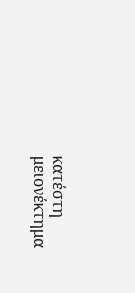κατέστη μειονέκτημα